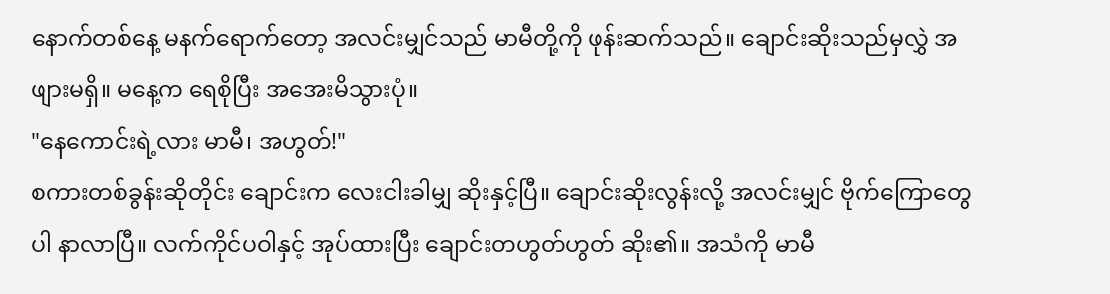နောက်တစ်နေ့ မနက်ရောက်တော့ အလင်းမျှင်သည် မာမီတို့ကို ဖုန်းဆက်သည်။ ချောင်းဆိုးသည်မှလွှဲ အဖျားမရှိ။ မနေ့က ရေစိုပြီး အအေးမိသွားပုံ။
"နေကောင်းရဲ့လား မာမီ၊ အဟွတ်!"
စကားတစ်ခွန်းဆိုတိုင်း ချောင်းက လေးငါးခါမျှ ဆိုးနှင့်ပြီ။ ချောင်းဆိုးလွန်းလို့ အလင်းမျှင် ဗိုက်ကြောတွေပါ နာလာပြီ။ လက်ကိုင်ပဝါနှင့် အုပ်ထားပြီး ချောင်းတဟွတ်ဟွတ် ဆိုး၏။ အသံကို မာမီ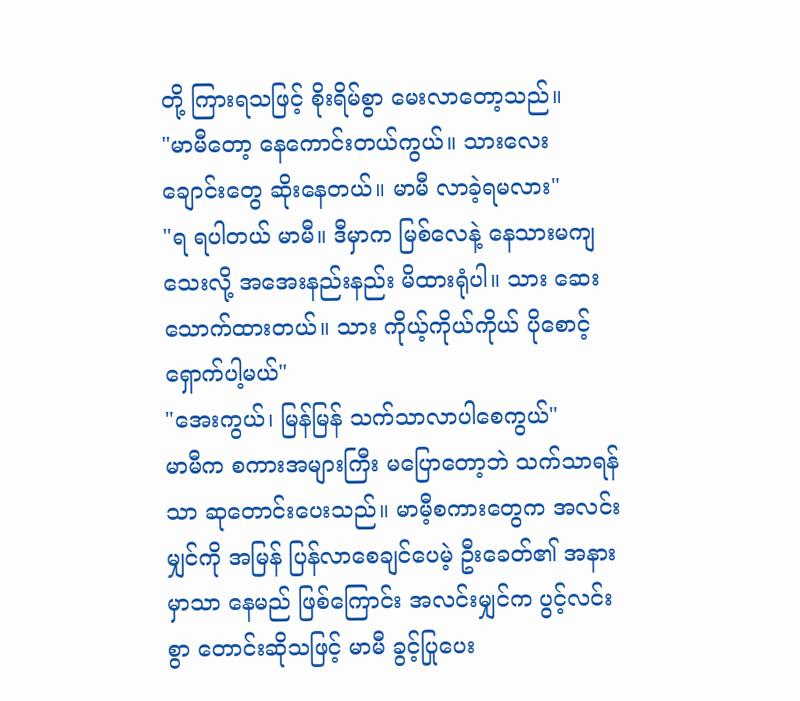တို့ ကြားရသဖြင့် စိုးရိမ်စွာ မေးလာတော့သည်။
"မာမီတော့ နေကောင်းတယ်ကွယ်။ သားလေး ချောင်းတွေ ဆိုးနေတယ်။ မာမီ လာခဲ့ရမလား"
"ရ ရပါတယ် မာမီ။ ဒီမှာက မြစ်လေနဲ့ နေသားမကျသေးလို့ အအေးနည်းနည်း မိထားရုံပါ။ သား ဆေးသောက်ထားတယ်။ သား ကိုယ့်ကိုယ်ကိုယ် ပိုစောင့်ရှောက်ပါ့မယ်"
"အေးကွယ်၊ မြန်မြန် သက်သာလာပါစေကွယ်"
မာမီက စကားအများကြီး မပြောတော့ဘဲ သက်သာရန်သာ ဆုတောင်းပေးသည်။ မာမီ့စကားတွေက အလင်းမျှင်ကို အမြန် ပြန်လာစေချင်ပေမဲ့ ဦးခေတ်၏ အနားမှာသာ နေမည် ဖြစ်ကြောင်း အလင်းမျှင်က ပွင့်လင်းစွာ တောင်းဆိုသဖြင့် မာမီ ခွင့်ပြုပေး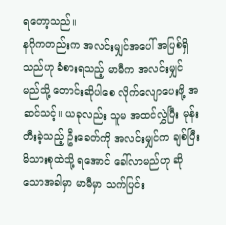ရတော့သည်။
နဂိုကတည်းက အလင်းမျှင်အပေါ် အပြစ်ရှိသည်ဟု ခံစားရသည့် မာမီက အလင်းမျှင် မည်သို့ တောင်းဆိုပါစေ လိုက်လျောပေးဖို့ အဆင်သင့်။ ယခုလည်း သူမ အထင်လွှဲပြီး မုန်းတီးခဲ့သည့် ဦးခေတ်ကို အလင်းမျှင်က ချစ်ပြီး မိသားစုထဲသို့ ရအောင် ခေါ်လာမည်ဟု ဆိုသောအခါမှာ မာမီမှာ သက်ပြင်း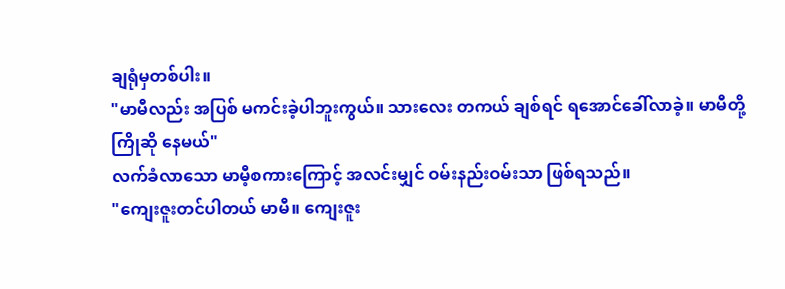ချရုံမှတစ်ပါး။
"မာမီလည်း အပြစ် မကင်းခဲ့ပါဘူးကွယ်။ သားလေး တကယ် ချစ်ရင် ရအောင်ခေါ်လာခဲ့။ မာမီတို့ ကြိုဆို နေမယ်"
လက်ခံလာသော မာမီ့စကားကြောင့် အလင်းမျှင် ဝမ်းနည်းဝမ်းသာ ဖြစ်ရသည်။
"ကျေးဇူးတင်ပါတယ် မာမီ။ ကျေးဇူး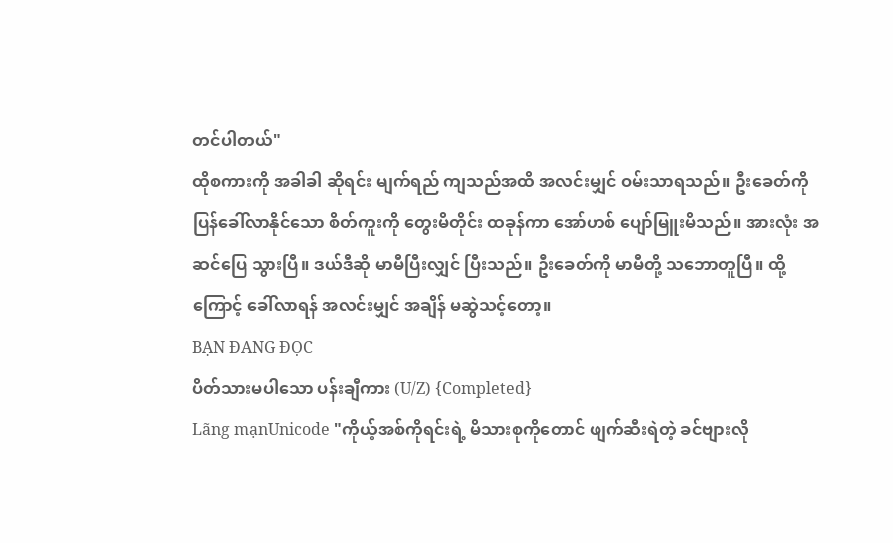တင်ပါတယ်"
ထိုစကားကို အခါခါ ဆိုရင်း မျက်ရည် ကျသည်အထိ အလင်းမျှင် ဝမ်းသာရသည်။ ဦးခေတ်ကို ပြန်ခေါ်လာနိုင်သော စိတ်ကူးကို တွေးမိတိုင်း ထခုန်ကာ အော်ဟစ် ပျော်မြူးမိသည်။ အားလုံး အဆင်ပြေ သွားပြီ။ ဒယ်ဒီဆို မာမီပြီးလျှင် ပြီးသည်။ ဦးခေတ်ကို မာမီတို့ သဘောတူပြီ။ ထို့ကြောင့် ခေါ်လာရန် အလင်းမျှင် အချိန် မဆွဲသင့်တော့။
BẠN ĐANG ĐỌC
ပိတ်သားမပါသော ပန်းချီကား (U/Z) {Completed}
Lãng mạnUnicode "ကိုယ့်အစ်ကိုရင်းရဲ့ မိသားစုကိုတောင် ဖျက်ဆီးရဲတဲ့ ခင်ဗျားလို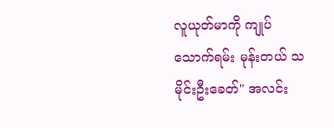လူယုတ်မာကို ကျုပ် သောက်ရမ်း မုန်းတယ် သမိုင်းဦးခေတ်" အလင်း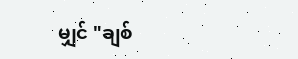မျှင် "ချစ်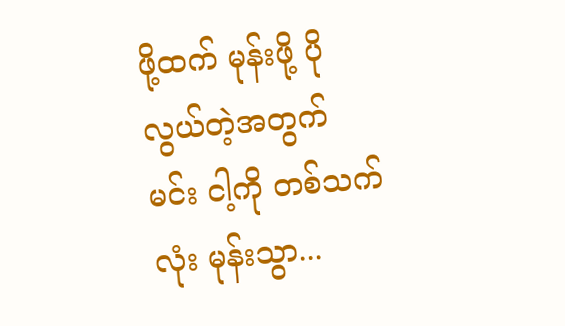ဖို့ထက် မုန်းဖို့ ပိုလွယ်တဲ့အတွက် မင်း ငါ့ကို တစ်သက်လုံး မုန်းသွာ...